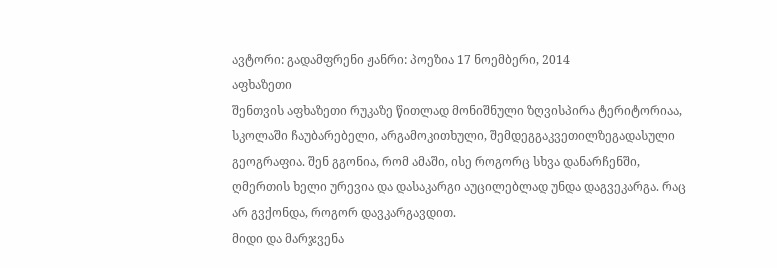ავტორი: გადამფრენი ჟანრი: პოეზია 17 ნოემბერი, 2014
აფხაზეთი
შენთვის აფხაზეთი რუკაზე წითლად მონიშნული ზღვისპირა ტერიტორიაა, სკოლაში ჩაუბარებელი, არგამოკითხული, შემდეგგაკვეთილზეგადასული გეოგრაფია. შენ გგონია, რომ ამაში, ისე როგორც სხვა დანარჩენში, ღმერთის ხელი ურევია და დასაკარგი აუცილებლად უნდა დაგვეკარგა. რაც არ გვქონდა, როგორ დავკარგავდით.
მიდი და მარჯვენა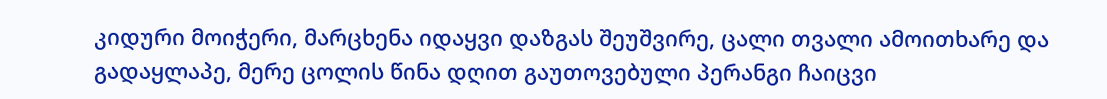კიდური მოიჭერი, მარცხენა იდაყვი დაზგას შეუშვირე, ცალი თვალი ამოითხარე და გადაყლაპე, მერე ცოლის წინა დღით გაუთოვებული პერანგი ჩაიცვი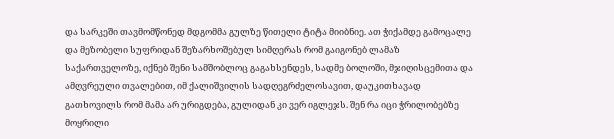და სარკეში თავმომწონედ მდგომმა გულზე წითელი ტიტა მიიბნიე. ათ ჭიქამდე გამოცალე და მეზობელი სუფრიდან შეზარხოშებულ სიმღერას რომ გაიგონებ ლამაზ საქართველოზე, იქნებ შენი სამშობლოც გაგახსენდეს, სადმე ბოლოში, მჯიღისცემითა და ამღვრეული თვალებით, იმ ქალიშვილის სადღეგრძელოსავით, დაუკითხავად გათხოვილს რომ მამა არ ურიგდება, გულიდან კი ვერ იგლეჯს. შენ რა იცი ჭრილობებზე მოყრილი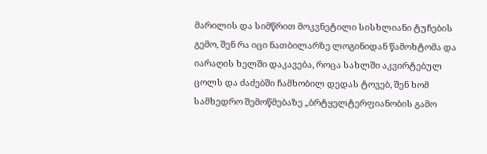მარილის და სიმწრით მოკვნეტილი სისხლიანი ტუჩების გემო, შენ რა იცი ნათბილარზე ლოგინიდან წამოხტომა და იარაღის ხელში დაკავება, როცა სახლში აკვირტებულ ცოლს და ძაძებში ჩამხობილ დედას ტოვებ, შენ ხომ სამხედრო შემოწმებაზე „ბრტყელტერფიანობის გამო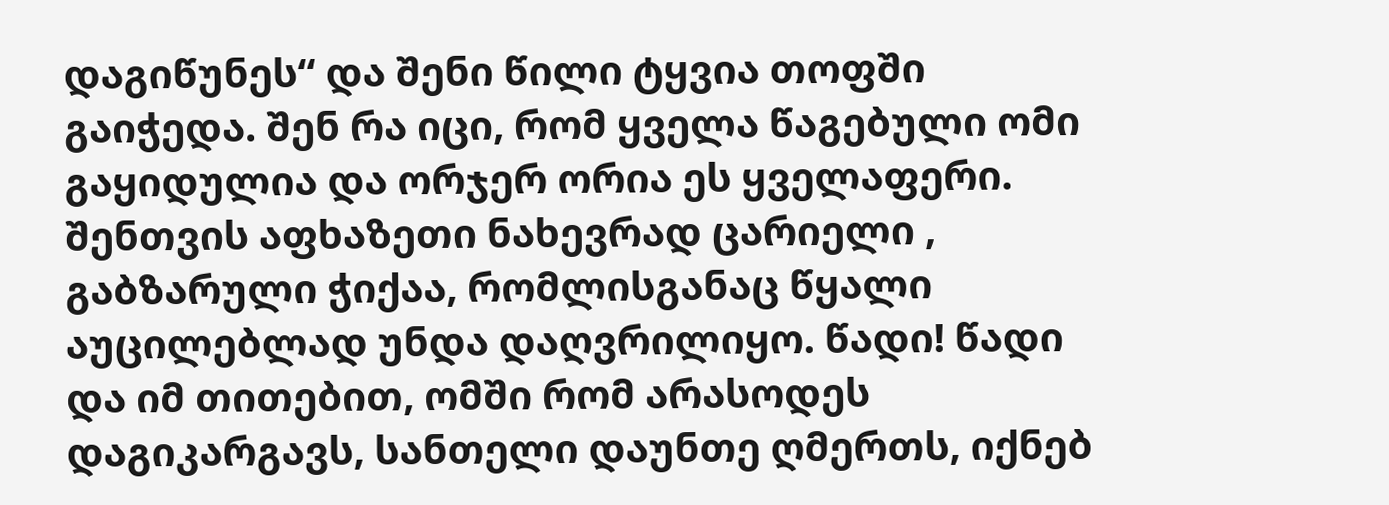დაგიწუნეს“ და შენი წილი ტყვია თოფში გაიჭედა. შენ რა იცი, რომ ყველა წაგებული ომი გაყიდულია და ორჯერ ორია ეს ყველაფერი. შენთვის აფხაზეთი ნახევრად ცარიელი , გაბზარული ჭიქაა, რომლისგანაც წყალი აუცილებლად უნდა დაღვრილიყო. წადი! წადი და იმ თითებით, ომში რომ არასოდეს დაგიკარგავს, სანთელი დაუნთე ღმერთს, იქნებ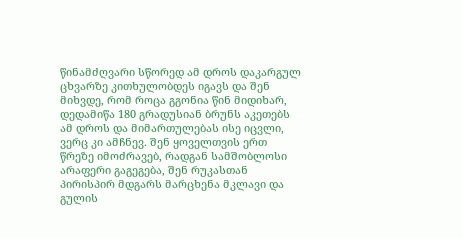წინამძღვარი სწორედ ამ დროს დაკარგულ ცხვარზე კითხულობდეს იგავს და შენ მიხვდე, რომ როცა გგონია წინ მიდიხარ, დედამიწა 180 გრადუსიან ბრუნს აკეთებს ამ დროს და მიმართულებას ისე იცვლი, ვერც კი ამჩნევ. შენ ყოველთვის ერთ წრეზე იმოძრავებ, რადგან სამშობლოსი არაფერი გაგეგება, შენ რუკასთან პირისპირ მდგარს მარცხენა მკლავი და გულის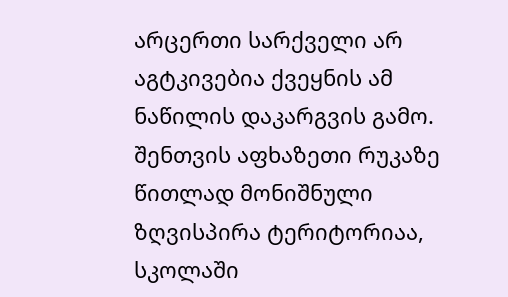არცერთი სარქველი არ აგტკივებია ქვეყნის ამ ნაწილის დაკარგვის გამო.
შენთვის აფხაზეთი რუკაზე წითლად მონიშნული ზღვისპირა ტერიტორიაა, სკოლაში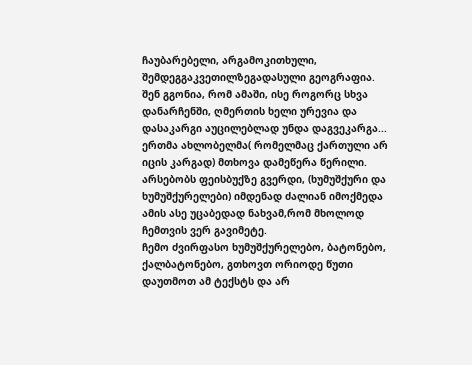ჩაუბარებელი, არგამოკითხული, შემდეგგაკვეთილზეგადასული გეოგრაფია. შენ გგონია, რომ ამაში, ისე როგორც სხვა დანარჩენში, ღმერთის ხელი ურევია და დასაკარგი აუცილებლად უნდა დაგვეკარგა...
ერთმა ახლობელმა( რომელმაც ქართული არ იცის კარგად) მთხოვა დამეწერა წერილი. არსებობს ფეისბუქზე გვერდი, (ხუმუშქური და ხუმუშქურელები) იმდენად ძალიან იმოქმედა ამის ასე უცაბედად ნახვამ,რომ მხოლოდ ჩემთვის ვერ გავიმეტე.
ჩემო ძვირფასო ხუმუშქურელებო, ბატონებო, ქალბატონებო, გთხოვთ ორიოდე წუთი დაუთმოთ ამ ტექსტს და არ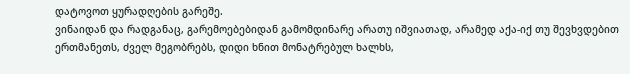დატოვოთ ყურადღების გარეშე.
ვინაიდან და რადგანაც, გარემოებებიდან გამომდინარე არათუ იშვიათად, არამედ აქა-იქ თუ შევხვდებით ერთმანეთს, ძველ მეგობრებს, დიდი ხნით მონატრებულ ხალხს,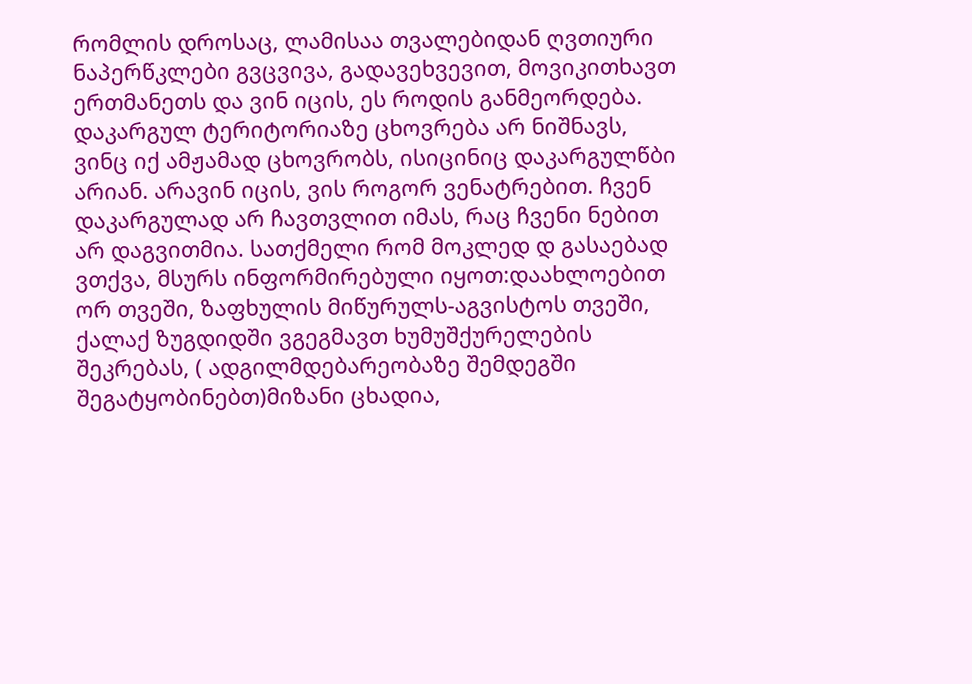რომლის დროსაც, ლამისაა თვალებიდან ღვთიური ნაპერწკლები გვცვივა, გადავეხვევით, მოვიკითხავთ ერთმანეთს და ვინ იცის, ეს როდის განმეორდება.
დაკარგულ ტერიტორიაზე ცხოვრება არ ნიშნავს, ვინც იქ ამჟამად ცხოვრობს, ისიცინიც დაკარგულწბი არიან. არავინ იცის, ვის როგორ ვენატრებით. ჩვენ დაკარგულად არ ჩავთვლით იმას, რაც ჩვენი ნებით არ დაგვითმია. სათქმელი რომ მოკლედ დ გასაებად ვთქვა, მსურს ინფორმირებული იყოთ:დაახლოებით ორ თვეში, ზაფხულის მიწურულს-აგვისტოს თვეში, ქალაქ ზუგდიდში ვგეგმავთ ხუმუშქურელების შეკრებას, ( ადგილმდებარეობაზე შემდეგში შეგატყობინებთ)მიზანი ცხადია,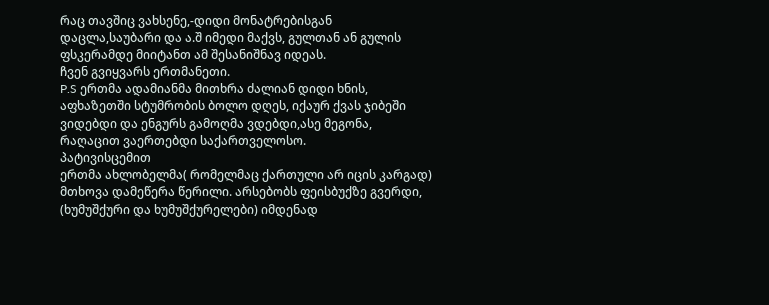რაც თავშიც ვახსენე,-დიდი მონატრებისგან დაცლა,საუბარი და ა.შ იმედი მაქვს, გულთან ან გულის ფსკერამდე მიიტანთ ამ შესანიშნავ იდეას.
ჩვენ გვიყვარს ერთმანეთი.
P.S ერთმა ადამიანმა მითხრა ძალიან დიდი ხნის, აფხაზეთში სტუმრობის ბოლო დღეს, იქაურ ქვას ჯიბეში ვიდებდი და ენგურს გამოღმა ვდებდი,ასე მეგონა, რაღაცით ვაერთებდი საქართველოსო.
პატივისცემით
ერთმა ახლობელმა( რომელმაც ქართული არ იცის კარგად) მთხოვა დამეწერა წერილი. არსებობს ფეისბუქზე გვერდი, (ხუმუშქური და ხუმუშქურელები) იმდენად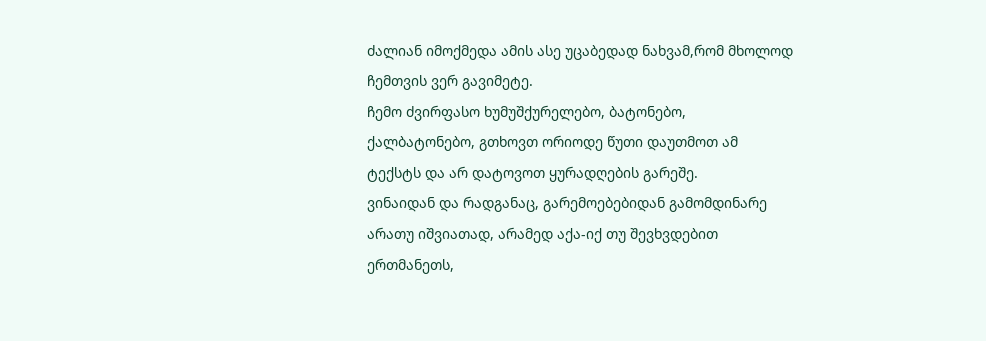ძალიან იმოქმედა ამის ასე უცაბედად ნახვამ,რომ მხოლოდ ჩემთვის ვერ გავიმეტე.
ჩემო ძვირფასო ხუმუშქურელებო, ბატონებო, ქალბატონებო, გთხოვთ ორიოდე წუთი დაუთმოთ ამ ტექსტს და არ დატოვოთ ყურადღების გარეშე.
ვინაიდან და რადგანაც, გარემოებებიდან გამომდინარე არათუ იშვიათად, არამედ აქა-იქ თუ შევხვდებით ერთმანეთს,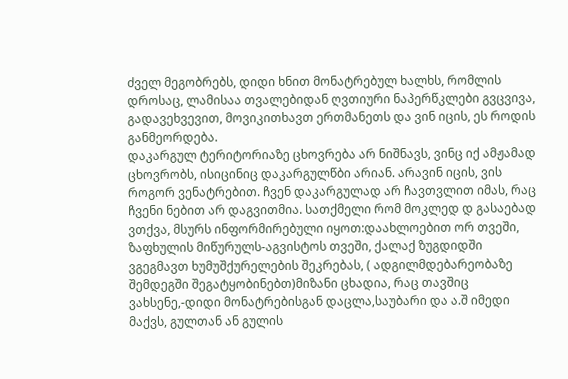ძველ მეგობრებს, დიდი ხნით მონატრებულ ხალხს, რომლის დროსაც, ლამისაა თვალებიდან ღვთიური ნაპერწკლები გვცვივა, გადავეხვევით, მოვიკითხავთ ერთმანეთს და ვინ იცის, ეს როდის განმეორდება.
დაკარგულ ტერიტორიაზე ცხოვრება არ ნიშნავს, ვინც იქ ამჟამად ცხოვრობს, ისიცინიც დაკარგულწბი არიან. არავინ იცის, ვის როგორ ვენატრებით. ჩვენ დაკარგულად არ ჩავთვლით იმას, რაც ჩვენი ნებით არ დაგვითმია. სათქმელი რომ მოკლედ დ გასაებად ვთქვა, მსურს ინფორმირებული იყოთ:დაახლოებით ორ თვეში, ზაფხულის მიწურულს-აგვისტოს თვეში, ქალაქ ზუგდიდში ვგეგმავთ ხუმუშქურელების შეკრებას, ( ადგილმდებარეობაზე შემდეგში შეგატყობინებთ)მიზანი ცხადია, რაც თავშიც ვახსენე,-დიდი მონატრებისგან დაცლა,საუბარი და ა.შ იმედი მაქვს, გულთან ან გულის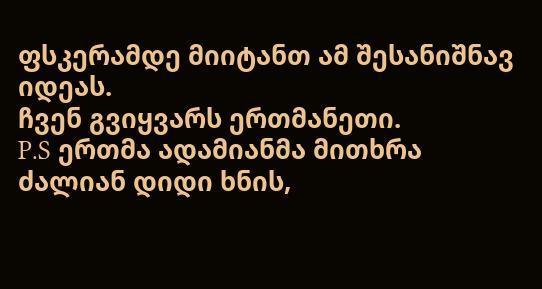ფსკერამდე მიიტანთ ამ შესანიშნავ იდეას.
ჩვენ გვიყვარს ერთმანეთი.
P.S ერთმა ადამიანმა მითხრა ძალიან დიდი ხნის,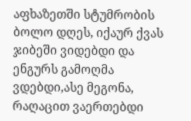აფხაზეთში სტუმრობის ბოლო დღეს, იქაურ ქვას ჯიბეში ვიდებდი და ენგურს გამოღმა ვდებდი,ასე მეგონა, რაღაცით ვაერთებდი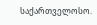საქართველოსო.